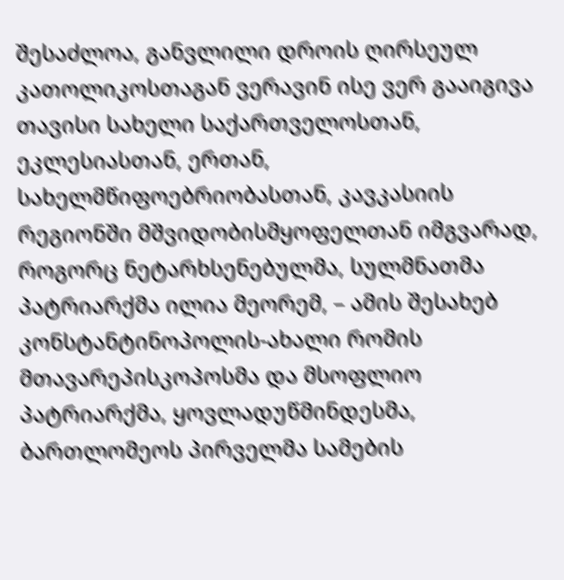შესაძლოა, განვლილი დროის ღირსეულ კათოლიკოსთაგან ვერავინ ისე ვერ გააიგივა თავისი სახელი საქართველოსთან, ეკლესიასთან, ერთან, სახელმწიფოებრიობასთან, კავკასიის რეგიონში მშვიდობისმყოფელთან იმგვარად, როგორც ნეტარხსენებულმა, სულმნათმა პატრიარქმა ილია მეორემ, – ამის შესახებ კონსტანტინოპოლის-ახალი რომის მთავარეპისკოპოსმა და მსოფლიო პატრიარქმა, ყოვლადუწმინდესმა, ბართლომეოს პირველმა სამების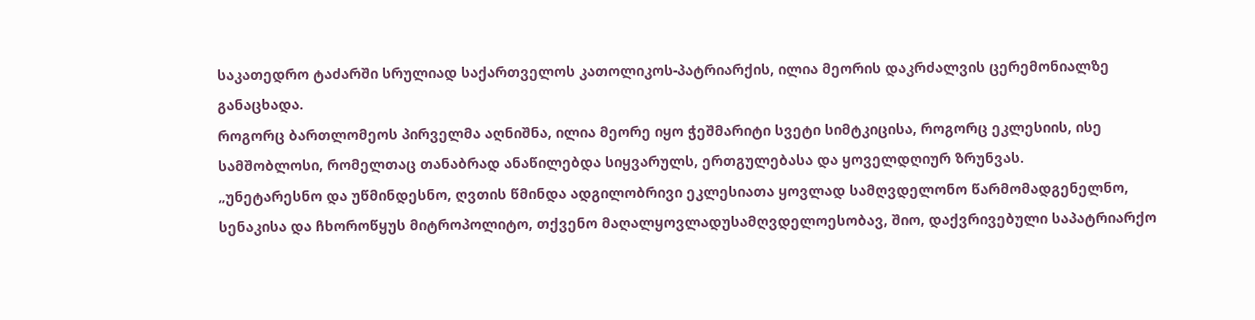საკათედრო ტაძარში სრულიად საქართველოს კათოლიკოს-პატრიარქის, ილია მეორის დაკრძალვის ცერემონიალზე განაცხადა.
როგორც ბართლომეოს პირველმა აღნიშნა, ილია მეორე იყო ჭეშმარიტი სვეტი სიმტკიცისა, როგორც ეკლესიის, ისე სამშობლოსი, რომელთაც თანაბრად ანაწილებდა სიყვარულს, ერთგულებასა და ყოველდღიურ ზრუნვას.
„უნეტარესნო და უწმინდესნო, ღვთის წმინდა ადგილობრივი ეკლესიათა ყოვლად სამღვდელონო წარმომადგენელნო, სენაკისა და ჩხოროწყუს მიტროპოლიტო, თქვენო მაღალყოვლადუსამღვდელოესობავ, შიო, დაქვრივებული საპატრიარქო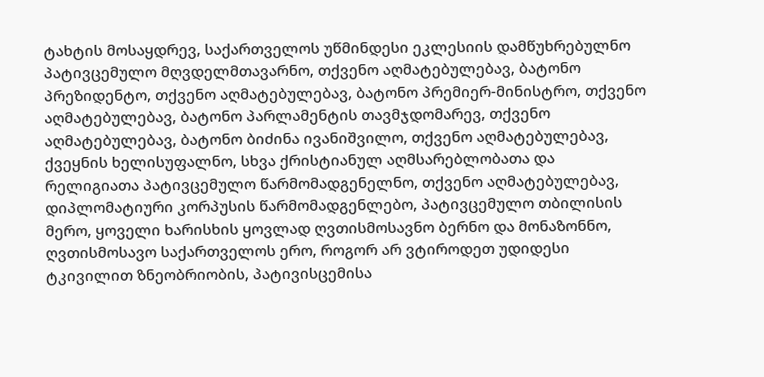ტახტის მოსაყდრევ, საქართველოს უწმინდესი ეკლესიის დამწუხრებულნო პატივცემულო მღვდელმთავარნო, თქვენო აღმატებულებავ, ბატონო პრეზიდენტო, თქვენო აღმატებულებავ, ბატონო პრემიერ-მინისტრო, თქვენო აღმატებულებავ, ბატონო პარლამენტის თავმჯდომარევ, თქვენო აღმატებულებავ, ბატონო ბიძინა ივანიშვილო, თქვენო აღმატებულებავ, ქვეყნის ხელისუფალნო, სხვა ქრისტიანულ აღმსარებლობათა და რელიგიათა პატივცემულო წარმომადგენელნო, თქვენო აღმატებულებავ, დიპლომატიური კორპუსის წარმომადგენლებო, პატივცემულო თბილისის მერო, ყოველი ხარისხის ყოვლად ღვთისმოსავნო ბერნო და მონაზონნო, ღვთისმოსავო საქართველოს ერო, როგორ არ ვტიროდეთ უდიდესი ტკივილით ზნეობრიობის, პატივისცემისა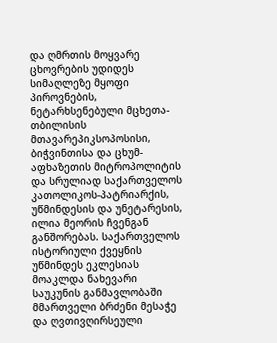და ღმრთის მოყვარე ცხოვრების უდიდეს სიმაღლეზე მყოფი პიროვნების, ნეტარხსენებული მცხეთა-თბილისის მთავარეპიკსოპოსისი, ბიჭვინთისა და ცხუმ-აფხაზეთის მიტროპოლიტის და სრულიად საქართველოს კათოლიკოს-პატრიარქის, უწმინდესის და უნეტარესის, ილია მეორის ჩვენგან განშორებას. საქართველოს ისტორიული ქვეყნის უწმინდეს ეკლესიას მოაკლდა ნახევარი საუკუნის განმავლობაში მმართველი ბრძენი მესაჭე და ღვთივღირსეული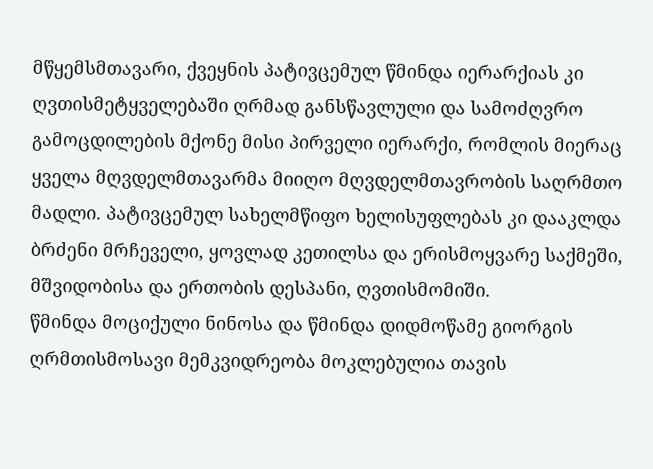მწყემსმთავარი, ქვეყნის პატივცემულ წმინდა იერარქიას კი ღვთისმეტყველებაში ღრმად განსწავლული და სამოძღვრო გამოცდილების მქონე მისი პირველი იერარქი, რომლის მიერაც ყველა მღვდელმთავარმა მიიღო მღვდელმთავრობის საღრმთო მადლი. პატივცემულ სახელმწიფო ხელისუფლებას კი დააკლდა ბრძენი მრჩეველი, ყოვლად კეთილსა და ერისმოყვარე საქმეში, მშვიდობისა და ერთობის დესპანი, ღვთისმომიში.
წმინდა მოციქული ნინოსა და წმინდა დიდმოწამე გიორგის ღრმთისმოსავი მემკვიდრეობა მოკლებულია თავის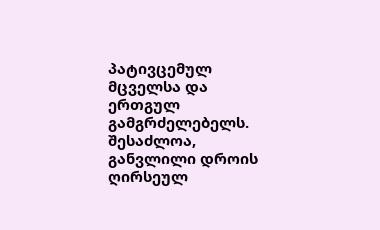პატივცემულ მცველსა და ერთგულ გამგრძელებელს. შესაძლოა, განვლილი დროის ღირსეულ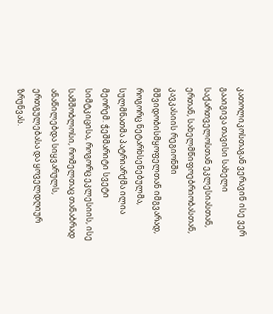კათოლიკოსთაგან ვერავინ ისე ვერ გააიგივა თავისი სახელი საქართველოსთან ეკლესიასთან, ერთან, სახელმწიფოებრიობასთან, კავკასიის რეგიონში მშვიდობისმყოფელთან იმგვარად, როგორც ნეტარხსენებულმა, სულმნათმა პატრიარქმა ილია მეორემ. ჭეშმარიტი სვეტი სიმტკიცისა, როგორც ეკლესიის, ისე სამშობლოსი, რომელთაც თანაბრად ანაწილებდა სიყვარულს, ერთგულებასა და ყოველდღიურ ზრუნვას.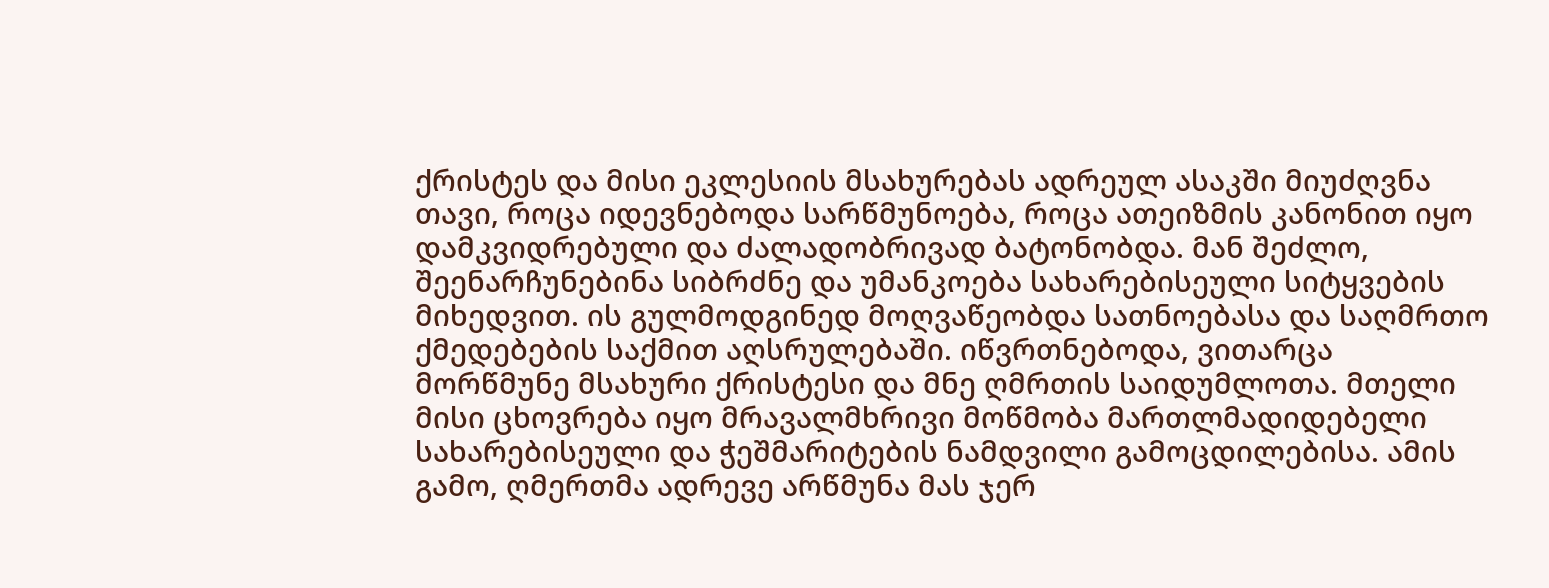ქრისტეს და მისი ეკლესიის მსახურებას ადრეულ ასაკში მიუძღვნა თავი, როცა იდევნებოდა სარწმუნოება, როცა ათეიზმის კანონით იყო დამკვიდრებული და ძალადობრივად ბატონობდა. მან შეძლო, შეენარჩუნებინა სიბრძნე და უმანკოება სახარებისეული სიტყვების მიხედვით. ის გულმოდგინედ მოღვაწეობდა სათნოებასა და საღმრთო ქმედებების საქმით აღსრულებაში. იწვრთნებოდა, ვითარცა მორწმუნე მსახური ქრისტესი და მნე ღმრთის საიდუმლოთა. მთელი მისი ცხოვრება იყო მრავალმხრივი მოწმობა მართლმადიდებელი სახარებისეული და ჭეშმარიტების ნამდვილი გამოცდილებისა. ამის გამო, ღმერთმა ადრევე არწმუნა მას ჯერ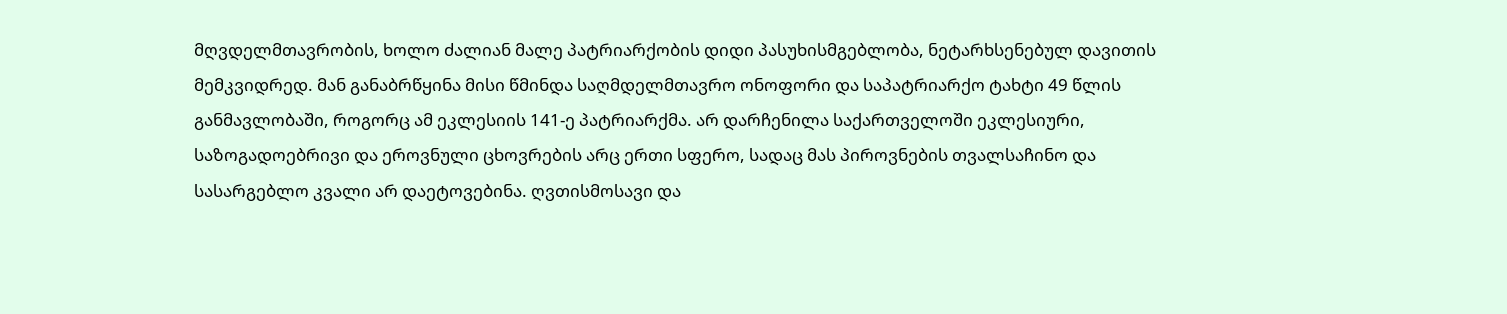მღვდელმთავრობის, ხოლო ძალიან მალე პატრიარქობის დიდი პასუხისმგებლობა, ნეტარხსენებულ დავითის მემკვიდრედ. მან განაბრწყინა მისი წმინდა საღმდელმთავრო ონოფორი და საპატრიარქო ტახტი 49 წლის განმავლობაში, როგორც ამ ეკლესიის 141-ე პატრიარქმა. არ დარჩენილა საქართველოში ეკლესიური, საზოგადოებრივი და ეროვნული ცხოვრების არც ერთი სფერო, სადაც მას პიროვნების თვალსაჩინო და სასარგებლო კვალი არ დაეტოვებინა. ღვთისმოსავი და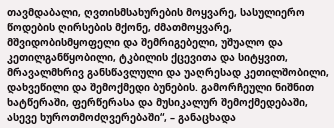თავმდაბალი, ღვთისმსახურების მოყვარე, სასულიერო წოდების ღირსების მქონე, ძმათმოყვარე, მშვიდობისმყოფელი და შემრიგებელი, უშუალო და კეთილგანწყობილი, ტკბილის ქცევითა და სიტყვით, მრავალმხრივ განსწავლული და უაღრესად კეთილშობილი, დახვეწილი და შემოქმედი ბუნების. გამორჩეული ნიშნით ხატწერაში, ფერწერასა და მუსიკალურ შემოქმედებაში, ასევე ხუროთმოძღვერებაში“, – განაცხადა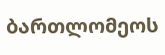ბართლომეოს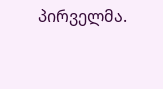პირველმა.